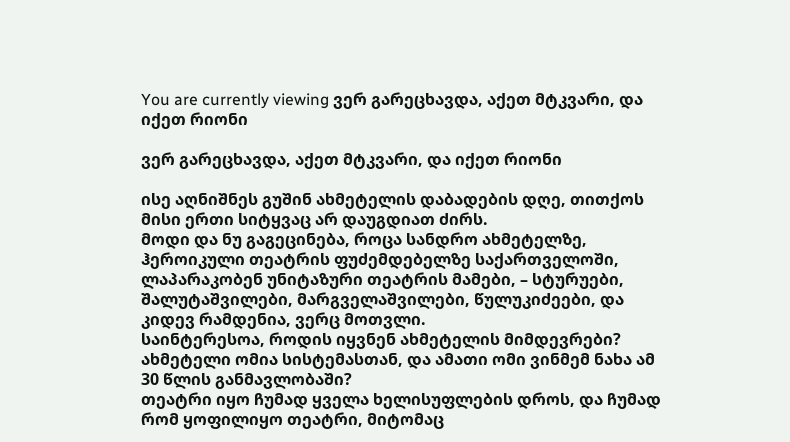You are currently viewing ვერ გარეცხავდა, აქეთ მტკვარი, და იქეთ რიონი

ვერ გარეცხავდა, აქეთ მტკვარი, და იქეთ რიონი

ისე აღნიშნეს გუშინ ახმეტელის დაბადების დღე, თითქოს მისი ერთი სიტყვაც არ დაუგდიათ ძირს.
მოდი და ნუ გაგეცინება, როცა სანდრო ახმეტელზე, ჰეროიკული თეატრის ფუძემდებელზე საქართველოში, ლაპარაკობენ უნიტაზური თეატრის მამები, – სტურუები, შალუტაშვილები, მარგველაშვილები, წულუკიძეები, და კიდევ რამდენია, ვერც მოთვლი.
საინტერესოა, როდის იყვნენ ახმეტელის მიმდევრები?
ახმეტელი ომია სისტემასთან, და ამათი ომი ვინმემ ნახა ამ 30 წლის განმავლობაში?
თეატრი იყო ჩუმად ყველა ხელისუფლების დროს, და ჩუმად რომ ყოფილიყო თეატრი, მიტომაც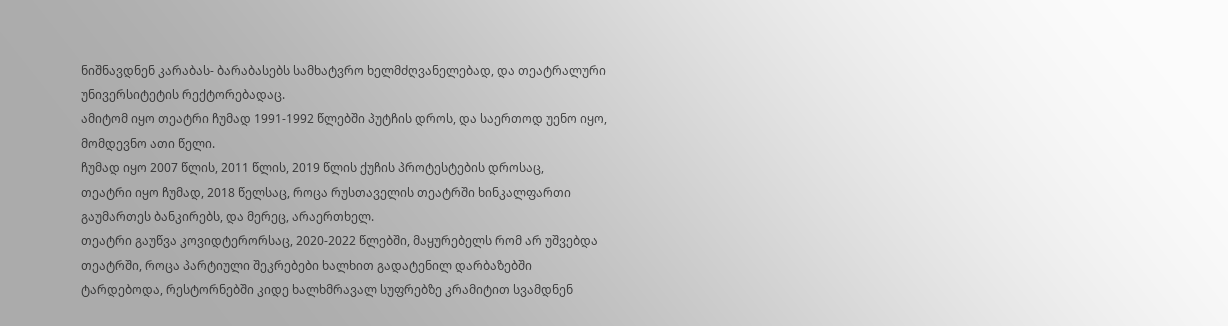ნიშნავდნენ კარაბას- ბარაბასებს სამხატვრო ხელმძღვანელებად, და თეატრალური უნივერსიტეტის რექტორებადაც.
ამიტომ იყო თეატრი ჩუმად 1991-1992 წლებში პუტჩის დროს, და საერთოდ უენო იყო, მომდევნო ათი წელი.
ჩუმად იყო 2007 წლის, 2011 წლის, 2019 წლის ქუჩის პროტესტების დროსაც,
თეატრი იყო ჩუმად, 2018 წელსაც, როცა რუსთაველის თეატრში ხინკალფართი გაუმართეს ბანკირებს, და მერეც, არაერთხელ.
თეატრი გაუწვა კოვიდტერორსაც, 2020-2022 წლებში, მაყურებელს რომ არ უშვებდა თეატრში, როცა პარტიული შეკრებები ხალხით გადატენილ დარბაზებში ტარდებოდა, რესტორნებში კიდე ხალხმრავალ სუფრებზე კრამიტით სვამდნენ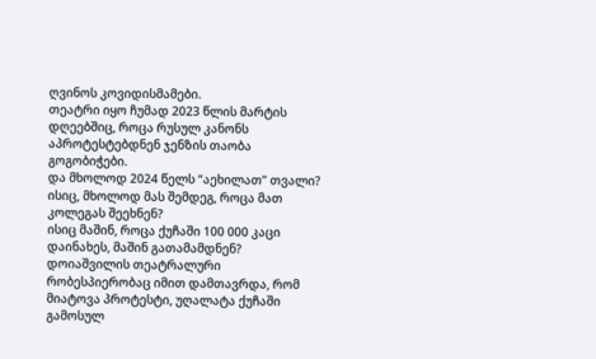ღვინოს კოვიდისმამები.
თეატრი იყო ჩუმად 2023 წლის მარტის დღეებშიც, როცა რუსულ კანონს აპროტესტებდნენ ჯენზის თაობა გოგობიჭები.
და მხოლოდ 2024 წელს “აეხილათ” თვალი?
ისიც, მხოლოდ მას შემდეგ, როცა მათ კოლეგას შეეხნენ?
ისიც მაშინ, როცა ქუჩაში 100 000 კაცი დაინახეს, მაშინ გათამამდნენ?
დოიაშვილის თეატრალური რობესპიერობაც იმით დამთავრდა, რომ მიატოვა პროტესტი, უღალატა ქუჩაში გამოსულ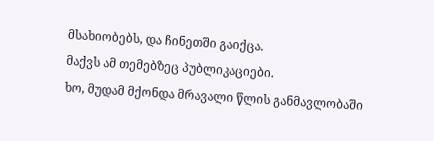მსახიობებს, და ჩინეთში გაიქცა.
მაქვს ამ თემებზეც პუბლიკაციები.
ხო, მუდამ მქონდა მრავალი წლის განმავლობაში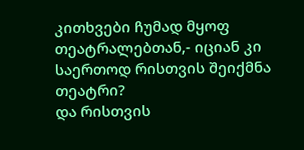კითხვები ჩუმად მყოფ თეატრალებთან,- იციან კი საერთოდ რისთვის შეიქმნა თეატრი?
და რისთვის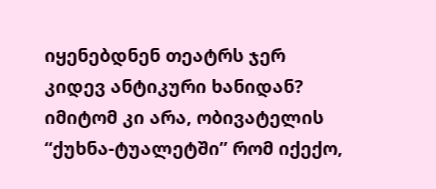იყენებდნენ თეატრს ჯერ კიდევ ანტიკური ხანიდან?
იმიტომ კი არა, ობივატელის “ქუხნა-ტუალეტში” რომ იქექო,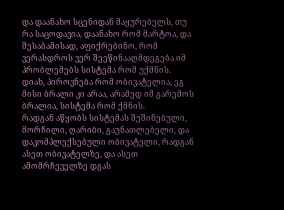და დაანახო სცენიდან მაყურებელს, თუ რა საცოდავია, დაანახო რომ მარტოა, და შესაბამისად, აფიქრებინო, რომ ვერასდროს ვერ შეეწინააღმდეგება იმ პრობლემებს სისტემა რომ უქმნის.
დიახ, პიროვნება რომ ობივატელია, ეგ მისი ბრალი კი არაა, არამედ იმ გარემოს ბრალია, სისტემა რომ ქმნის.
რადგან აწყობს სისტემას შეშინებული, მორჩილი, ღარიბი, გაუნათლებელი, და დაკომპლექსებული ობივატელი, რადგან ასეთ ობივატელზე, და ასეთ ამომრჩეველზე დგას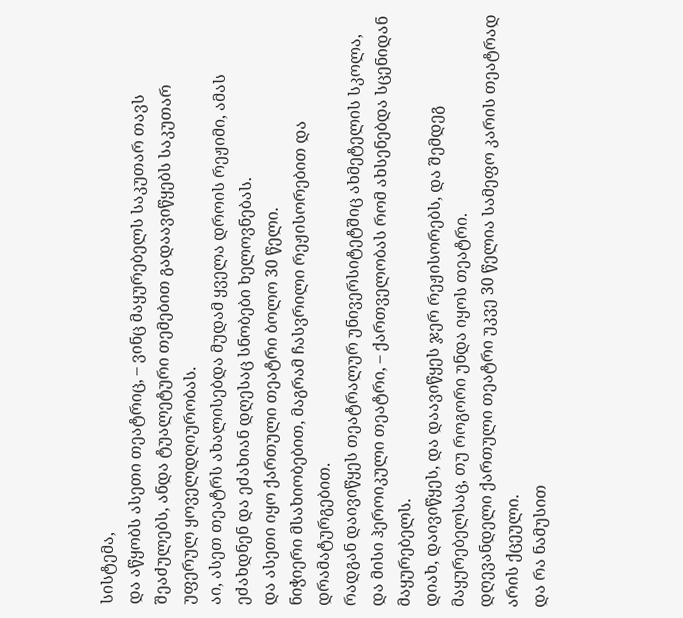სისტემა,
და აწყობს ასეთი თეატრიც, – ვინც მაყურებელს საკუთარ თავს შეაძულებს, ანდა ტუალეტური თემებით გადაავიწყებს საკუთარ უფერულ ყოველდღიურობას.
აი, ასეთ თეატრს ახალისებდა მუდამ ყველა დროის რეჟიმი, ამას ეძახდნენ და ეძახიან დღესაც სნობები ხელოვნებას.
და ასეთი იყო ქართული თეატრი ბოლო 30 წელი.
ნიჭიერი მსახიობებით, მაგრამ ჩასვრილი რეჟისორებით და დრამატურგებით.
რადგან დაივიწყეს თეატრალურ უნივერსიტეტშიც ახმეტელის სკოლა, და მისი ჰეროიკული თეატრი, – ქართველობას რომ ახსენებდა სცენიდან მაყურებელს.
დიახ, დაივიწყეს, და დაავიწყეს ჯერ რეჟისორებს, და შემდეგ მაყურებელსაც, თუ როგორი უნდა იყოს თეატრი.
დღევანდელი ქართული თეატრი უკვე 30 წელია სამეფო კარის თეატრად არის ქცეული.
და რა ნამუსით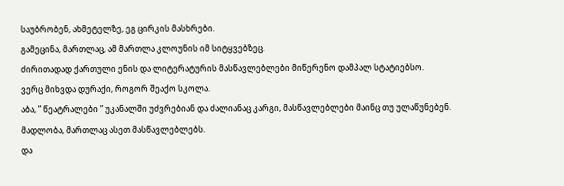საუბრობენ, ახმეტელზე, ეგ ცირკის მასხრები.
გამეცინა, მართლაც, ამ მართლა კლოუნის იმ სიტყვებზეც.
ძირითადად ქართული ენის და ლიტერატურის მასწავლებლები მიწერენო დამპალ სტატიებსო.
ვერც მიხვდა დურაქი, როგორ შეაქო სკოლა.
აბა, ” წეატრალები ” უკანალში უძვრებიან და ძალიანაც კარგი, მასწავლებლები მაინც თუ ულაწუნებენ.
მადლობა, მართლაც ასეთ მასწავლებლებს.
და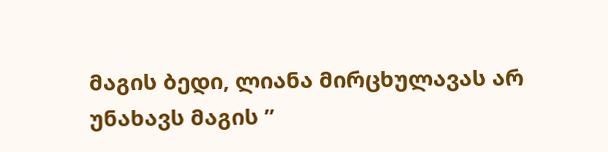მაგის ბედი, ლიანა მირცხულავას არ უნახავს მაგის ”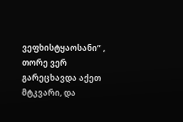ვეფხისტყაოსანი” , თორე ვერ გარეცხავდა აქეთ მტკვარი, და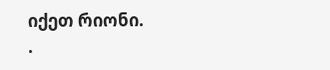იქეთ რიონი.
.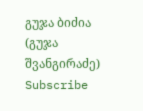გუჯა ბიძია (გუჯა შვანგირაძე)
Subscribe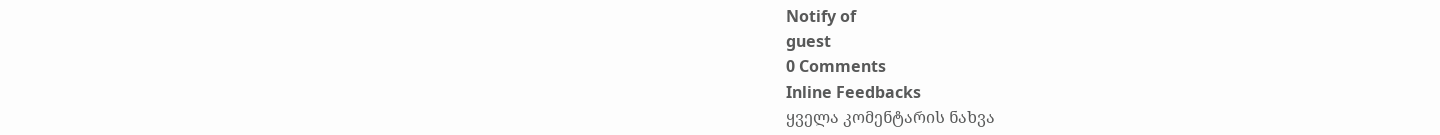Notify of
guest
0 Comments
Inline Feedbacks
ყველა კომენტარის ნახვა